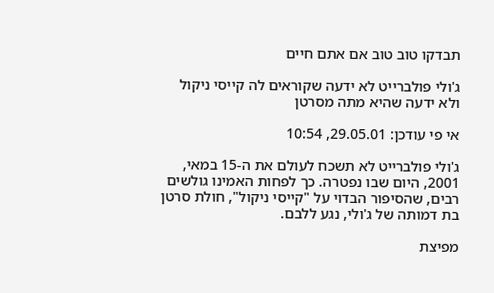תבדקו טוב טוב אם אתם חיים

ג'ולי פולברייט לא ידעה שקוראים לה קייסי ניקול ולא ידעה שהיא מתה מסרטן

אי פי עודכן: 29.05.01, 10:54

ג'ולי פולברייט לא תשכח לעולם את ה-15 במאי, 2001, היום שבו נפטרה. כך לפחות האמינו גולשים רבים, שהסיפור הבדוי על "קייסי ניקול", חולת סרטן בת דמותה של ג'ולי, נגע ללבם.

מפיצת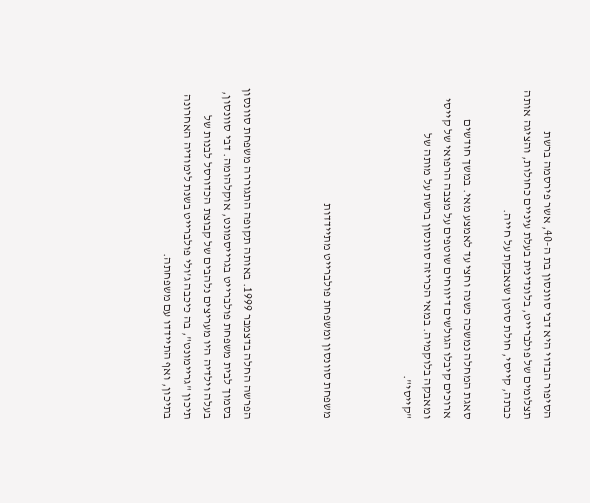הסיפור הבדוי היא דבי סוונסון בת ה-40, אשר פירסמה ברשת תצלומים של פולברייט, בלונדינית בעלת עיניים כחולות, והציגה אותה כבתה, קייסי, חולת סרטן שנאבקת על חייה.

סאגת המחלה נמשכה כשנה וחצי עד לאמצע מאי. במשך חודשים ארוכים קיבלו הגולשים דיווחים שוטפים על מצבה הרפואי של קייסי ומאבקה בלוקמיה. במאי הכריזה סוונסון ברשת על מותה של "קייסי".



משפחת סוונסון ומשפחת פולברייט מתיידדות



הפרשה החלה בדצמבר 1999. באותה תקופה התגוררה משפחת סוונסון בסמוך לבית משפחת פולברייט בגרייסמונט, אוקלהומה. דבי סוונסון, בעלה וילדיה היו מעריצים נלהבים של קבוצת הכדורסל לבנות של תיכון "גריימונט", בה כיכבה ג'ולי פולברייט בשנת לימודיה האחרונה בתיכון, ואף התיידדו עם משפחתה.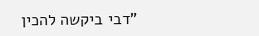"דבי ביקשה להכין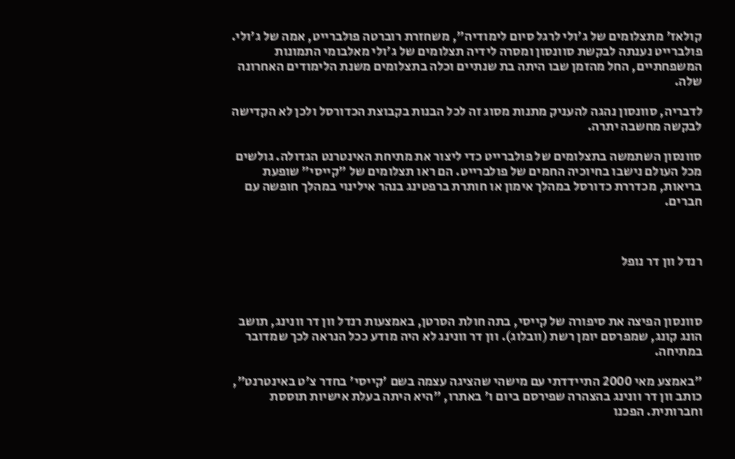קולאז' מתצלומים של ג'ולי לרגל סיום לימודיה", משחזרת רוברטה פולברייט, אמה של ג'ולי. פולברייט נענתה לבקשת סוונסון ומסרה לידיה תצלומים של ג'ולי מאלבומי התמונות המשפחתיים, החל מהזמן שבו היתה בת שנתיים וכלה בתצלומים משנת הלימודים האחרונה שלה.

לדבריה, סוונסון נהגה להעניק מתנות מסוג זה לכל הבנות בקבוצת הכדורסל ולכן לא הקדישה לבקשה מחשבה יתרה.

סוונסון השתמשה בתצלומים של פולברייט כדי ליצור את מתיחת האינטרנט הגדולה. גולשים מכל העולם נישבו בחיוכיה החמים של פולברייט. הם ראו תצלומים של "קייסי" שופעת בריאות, מכדררת כדורסל במהלך אימון או חותרת ברפטינג בנהר אילינוי במהלך חופשה עם חברים.



רנדל וון דר נופל



סוונסון הפיצה את סיפורה של קייסי, בתה חולת הסרטן, באמצעות רנדל וון דר וונינג, תושב הונג קונג, שמפרסם יומן רשת (וובלוג). וון דר וונינג לא היה מודע ככל הנראה לכך שמדובר במתיחה.

"באמצע מאי 2000 התיידדתי עם מישהי שהציגה עצמה בשם 'קייסי' בחדר צ'ט באינטרנט", כותב וון דר וונינג בהצהרה שפירסם ביום ו' באתרו, "היא היתה בעלת אישיות תוססת וחברותית. הפכנו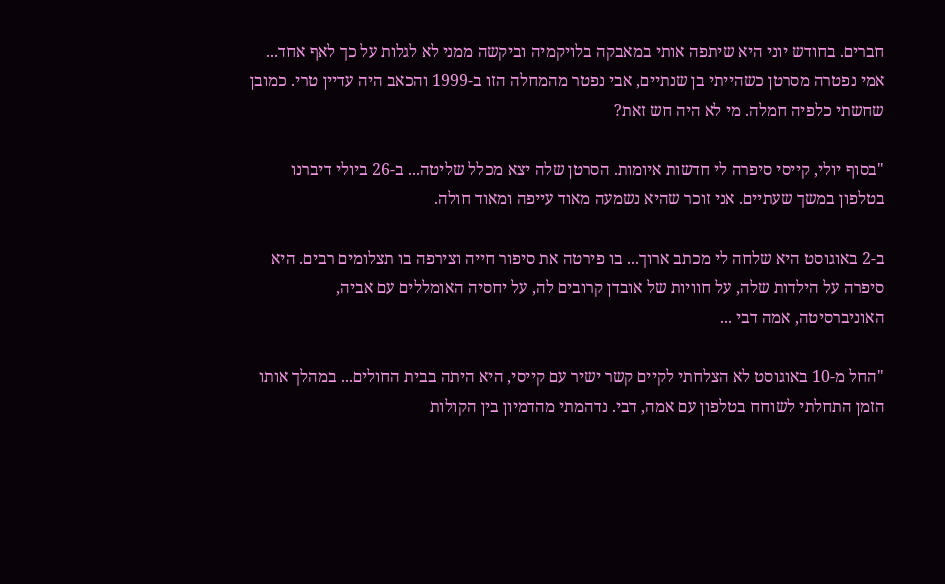חברים. בחודש יוני היא שיתפה אותי במאבקה בלויקמיה וביקשה ממני לא לגלות על כך לאף אחד... אמי נפטרה מסרטן כשהייתי בן שנתיים, אבי נפטר מהמחלה הזו ב-1999 והכאב היה עדיין טרי. כמובן שחשתי כלפיה חמלה. מי לא היה חש זאת?

"בסוף יולי, קייסי סיפרה לי חדשות איומות. הסרטן שלה יצא מכלל שליטה... ב-26 ביולי דיברנו בטלפון במשך שעתיים. אני זוכר שהיא נשמעה מאוד עייפה ומאוד חולה.

ב-2 באוגוסט היא שלחה לי מכתב ארוך... בו פירטה את סיפור חייה וצירפה בו תצלומים רבים. היא סיפרה על הילדות שלה, על חוויות של אובדן קרובים לה, על יחסיה האומללים עם אביה, האוניברסיטה, אמה דבי ...

"החל מ-10 באוגוסט לא הצלחתי לקיים קשר ישיר עם קייסי, היא היתה בבית החולים... במהלך אותו הזמן התחלתי לשוחח בטלפון עם אמה, דבי. נדהמתי מהדמיון בין הקולות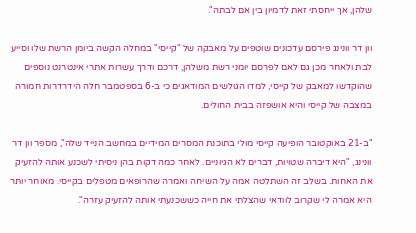שלהן, אך ייחסתי זאת לדמיון בין אם לבתה".

וון דר וונינג פירסם עדכונים שוטפים על מאבקה של "קייסי" במחלה הקשה ביומן הרשת שלו וסייע לבת ולאחר מכן גם לאם לפרסם יומני רשת משלהן, דרכם ודרך עשרות אתרי אינטרנט נוספים שהוקדשו למאבק של קייסי, למדו הגולשים המודאגים כי ב-6 בספטמבר חלה הידרדרות חמורה במצבה של קייסי והיא אושפזה בבית החולים.

"ב-21 באוקטובר הופיעה קייסי מולי בתוכנת המסרים המידיים במחשב הנייד שלה", מספר וון דר וונינג, "היא דיברה שטויות, דברים לא הגיוניים. לאחר כמה דקות בהן ניסיתי לשכנע אותה להזעיק את האחות. בשלב זה השתלטה אמה על השיחה ואמרה שהרופאים מטפלים בקייסי. מאוחר יותר היא אמרה לי שקרוב לוודאי שהצלתי את חייה כששכנעתי אותה להזעיק עזרה".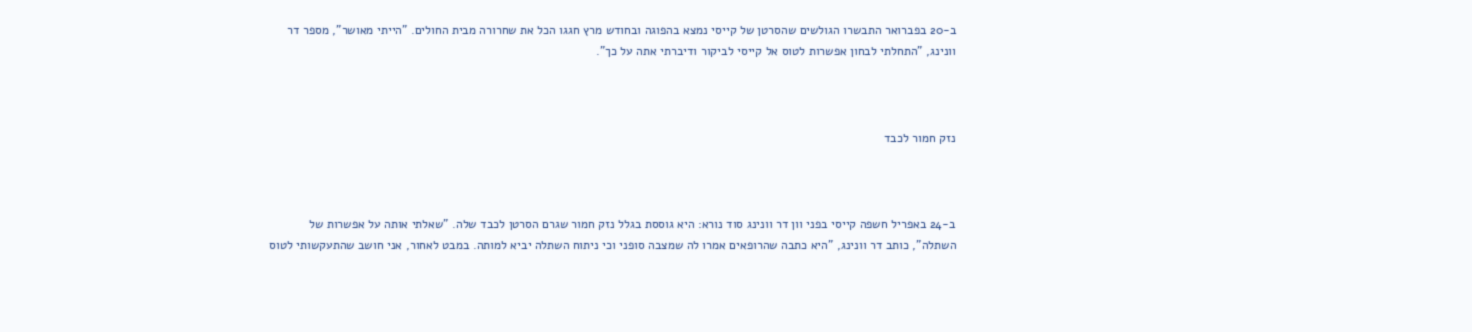ב-20 בפברואר התבשרו הגולשים שהסרטן של קייסי נמצא בהפוגה ובחודש מרץ חגגו הכל את שחרורה מבית החולים. "הייתי מאושר", מספר דר וונינג, "התחלתי לבחון אפשרות לטוס אל קייסי לביקור ודיברתי אתה על כך".



נזק חמור לכבד



ב-24 באפריל חשפה קייסי בפני וון דר וונינג סוד נורא: היא גוססת בגלל נזק חמור שגרם הסרטן לכבד שלה. "שאלתי אותה על אפשרות של השתלה", כותב דר וונינג, "היא כתבה שהרופאים אמרו לה שמצבה סופני וכי ניתוח השתלה יביא למותה. במבט לאחור, אני חושב שהתעקשותי לטוס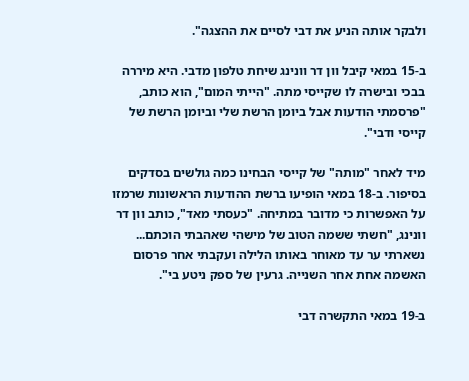ולבקר אותה הניע את דבי לסיים את ההצגה".

ב-15 במאי קיבל וון דר וונינג שיחת טלפון מדבי. היא מיררה בבכי ובישרה לו שקייסי מתה. "הייתי המום", הוא כותב, "פרסמתי הודעות אבל ביומן הרשת שלי וביומן הרשת של קייסי ודבי".

מיד לאחר "מותה" של קייסי הבחינו כמה גולשים בסדקים בסיפור. ב-18 במאי הופיעו ברשת ההודעות הראשונות שרמזו על האפשרות כי מדובר במתיחה. "כעסתי מאד", כותב וון דר וונינג, "חשתי ששמה הטוב של מישהי שאהבתי הוכתם... נשארתי ער עד מאוחר באותו הלילה ועקבתי אחר פרסום האשמה אחת אחר השנייה. גרעין של ספק ניטע בי".

ב-19 במאי התקשרה דבי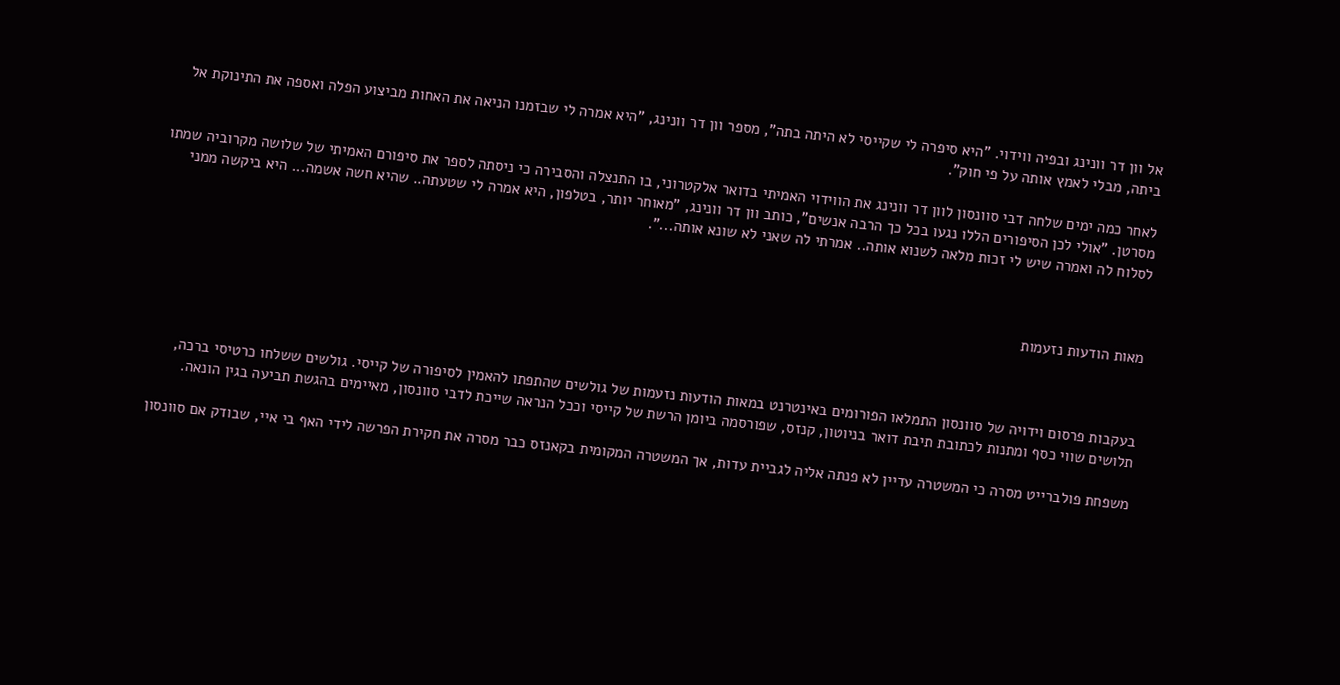אל וון דר וונינג ובפיה ווידוי. "היא סיפרה לי שקייסי לא היתה בתה", מספר וון דר וונינג, "היא אמרה לי שבזמנו הניאה את האחות מביצוע הפלה ואספה את התינוקת אל ביתה, מבלי לאמץ אותה על פי חוק".

לאחר כמה ימים שלחה דבי סוונסון לוון דר וונינג את הווידוי האמיתי בדואר אלקטרוני, בו התנצלה והסבירה כי ניסתה לספר את סיפורם האמיתי של שלושה מקרוביה שמתו מסרטן. "אולי לכן הסיפורים הללו נגעו בכל כך הרבה אנשים", כותב וון דר וונינג, "מאוחר יותר, בטלפון, היא אמרה לי שטעתה.. שהיא חשה אשמה... היא ביקשה ממני לסלוח לה ואמרה שיש לי זכות מלאה לשנוא אותה.. אמרתי לה שאני לא שונא אותה...".



מאות הודעות נזעמות



בעקבות פרסום וידויה של סוונסון התמלאו הפורומים באינטרנט במאות הודעות נזעמות של גולשים שהתפתו להאמין לסיפורה של קייסי. גולשים ששלחו כרטיסי ברכה, תלושים שווי כסף ומתנות לכתובת תיבת דואר בניוטון, קנזס, שפורסמה ביומן הרשת של קייסי וככל הנראה שייכת לדבי סוונסון, מאיימים בהגשת תביעה בגין הונאה.

משפחת פולברייט מסרה כי המשטרה עדיין לא פנתה אליה לגביית עדות, אך המשטרה המקומית בקאנזס כבר מסרה את חקירת הפרשה לידי האף בי איי, שבודק אם סוונסון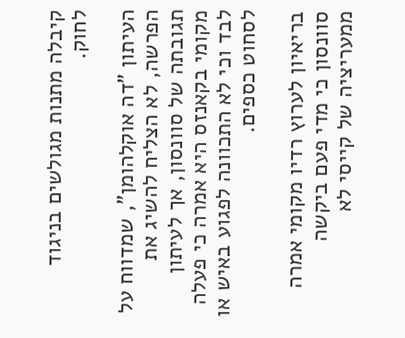קיבלה מתנות מגולשים בניגוד לחוק.

העיתון "דה אוקלהומן", שמדווח על הפרשה, לא הצליח להשיג את תגובתה של סוונסון, אך לעיתון מקומי בקאנזס היא אמרה כי פעלה לבד וכי לא התכוונה לפגוע באיש או לסחוט כספים.

בריאיון לערוץ רדיו מקומי אמרה סוונסון כי מדי פעם ביקשה ממעריציה של קייסי לא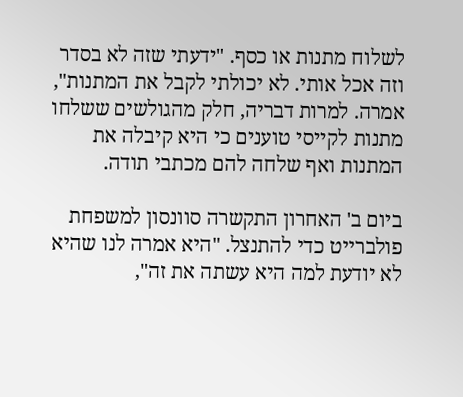לשלוח מתנות או כסף. "ידעתי שזה לא בסדר וזה אכל אותי. לא יכולתי לקבל את המתנות", אמרה. למרות דבריה, חלק מהגולשים ששלחו מתנות לקייסי טוענים כי היא קיבלה את המתנות ואף שלחה להם מכתבי תודה.

ביום ב' האחרון התקשרה סוונסון למשפחת פולברייט כדי להתנצל. "היא אמרה לנו שהיא לא יודעת למה היא עשתה את זה",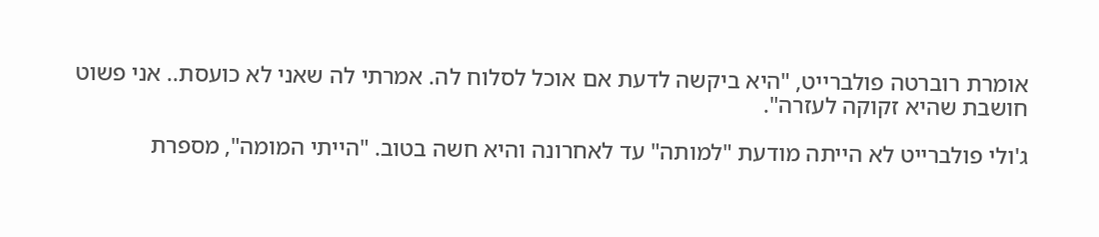אומרת רוברטה פולברייט, "היא ביקשה לדעת אם אוכל לסלוח לה. אמרתי לה שאני לא כועסת.. אני פשוט חושבת שהיא זקוקה לעזרה".

ג'ולי פולברייט לא הייתה מודעת "למותה" עד לאחרונה והיא חשה בטוב. "הייתי המומה", מספרת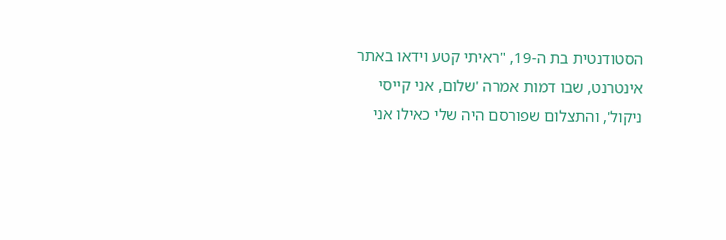הסטודנטית בת ה-19, "ראיתי קטע וידאו באתר אינטרנט, שבו דמות אמרה 'שלום, אני קייסי ניקול', והתצלום שפורסם היה שלי כאילו אני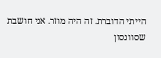הייתי הדוברת. זה היה מוזר. אני חושבת שסוונסון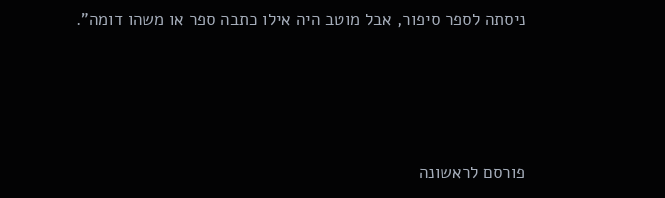ניסתה לספר סיפור, אבל מוטב היה אילו כתבה ספר או משהו דומה".




פורסם לראשונה